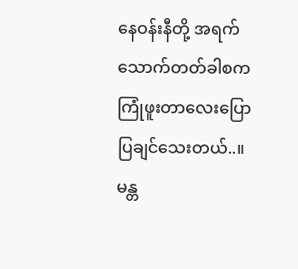နေဝန်းနီတို့ အရက်သောက်တတ်ခါစက ကြုံဖူးတာလေးပြောပြချင်သေးတယ်..။ မန္တ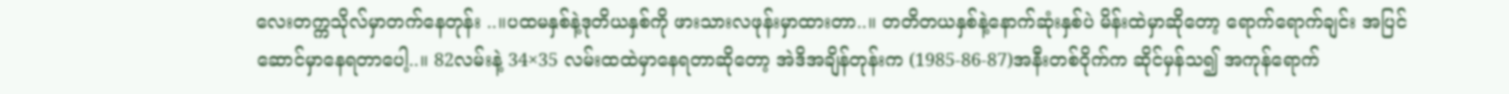လေးတက္ကသိုလ်မှာတက်နေတုန်း ..။ပထမနှစ်နဲ့ဒုတိယနှစ်ကို ဖားသားလဖုန်းမှာထားတာ..။ တတိတယနှစ်နဲ့နောက်ဆုံးနှစ်ပဲ မိန်းထဲမှာဆိုတော့ ရောက်ရောက်ချင်း အပြင်ဆောင်မှာနေရတာပေါ့..။ 82လမ်းနဲ့ 34×35 လမ်းထထဲမှာနေရတာဆိုတော့ အဲဒိအချိန်တုန်းက (1985-86-87)အနီးတစ်ဝိုက်က ဆိုင်မှန်သ၍ အကုန်ရောက်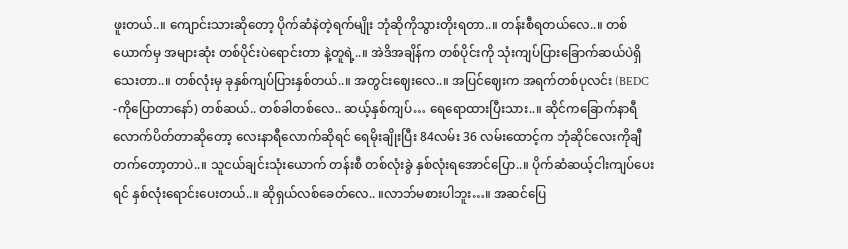ဖူးတယ်..။ ကျောင်းသားဆိုတော့ ပိုက်ဆံနဲတဲ့ရက်မျိုး ဘုံဆိုကိုသွားတိုးရတာ..။ တန်းစီရတယ်လေ..။ တစ်ယောက်မှ အများဆုံး တစ်ပိုင်းပဲရောင်းတာ နဲ့တူရဲ့..။ အဲဒိအချိန်က တစ်ပိုင်းကို သုံးကျပ်ပြားခြောက်ဆယ်ပဲရှိသေးတာ..။ တစ်လုံးမှ ခုနှစ်ကျပ်ပြားနှစ်တယ်..။ အတွင်းဈေးလေ..။ အပြင်ဈေးက အရက်တစ်ပုလင်း (BEDC -ကိုပြောတာနော်) တစ်ဆယ်.. တစ်ခါတစ်လေ.. ဆယ့်နှစ်ကျပ်… ရေရောထားပြီးသား..။ ဆိုင်ကခြောက်နာရီလောက်ပိတ်တာဆိုတော့ လေးနာရီလောက်ဆိုရင် ရေမိုးချိုးပြီး 84လမ်း 36 လမ်းထောင့်က ဘုံဆိုင်လေးကိုချီတက်တော့တာပဲ..။ သူငယ်ချင်းသုံးယောက် တန်းစီ တစ်လုံးခွဲ နှစ်လုံးရအောင်ပြော..။ ပိုက်ဆံဆယ့်ငါးကျပ်ပေးရင် နှစ်လုံးရောင်းပေးတယ်..။ ဆိုရှယ်လစ်ခေတ်လေ.. ။လာဘ်မစားပါဘူး…။ အဆင်ပြေ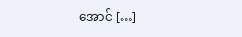အောင် […]